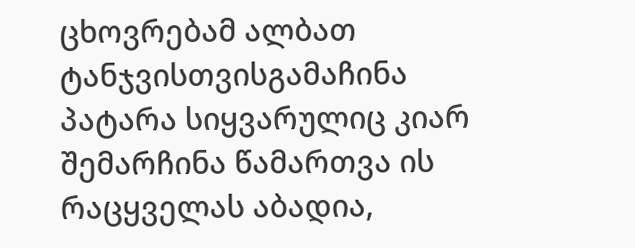ცხოვრებამ ალბათ ტანჯვისთვისგამაჩინა პატარა სიყვარულიც კიარ შემარჩინა წამართვა ის რაცყველას აბადია,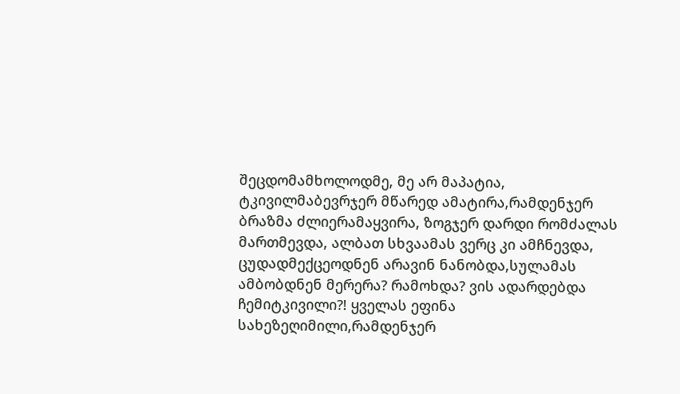შეცდომამხოლოდმე, მე არ მაპატია, ტკივილმაბევრჯერ მწარედ ამატირა,რამდენჯერ ბრაზმა ძლიერამაყვირა, ზოგჯერ დარდი რომძალას მართმევდა, ალბათ სხვაამას ვერც კი ამჩნევდა, ცუდადმექცეოდნენ არავინ ნანობდა,სულამას ამბობდნენ მერერა? რამოხდა? ვის ადარდებდა ჩემიტკივილი?! ყველას ეფინა სახეზეღიმილი,რამდენჯერ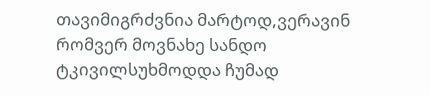თავიმიგრძვნია მარტოდ,ვერავინ რომვერ მოვნახე სანდო ტკივილსუხმოდდა ჩუმად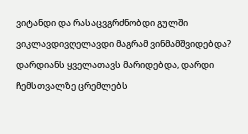ვიტანდი და რასაცვგრძნობდი გულში ვიკლავდივღელავდი მაგრამ ვინმამშვიდებდა? დარდიანს ყველათავს მარიდებდა, დარდი ჩემსთვალზე ცრემლებს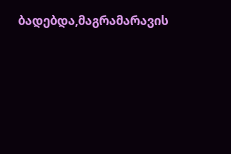ბადებდა,მაგრამარავის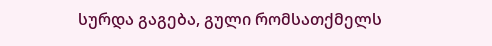სურდა გაგება, გული რომსათქმელს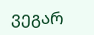ვეგარ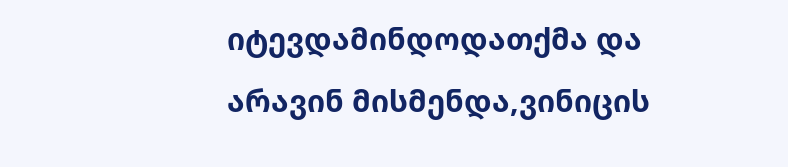იტევდამინდოდათქმა და არავინ მისმენდა,ვინიცის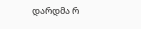დარდმა რ